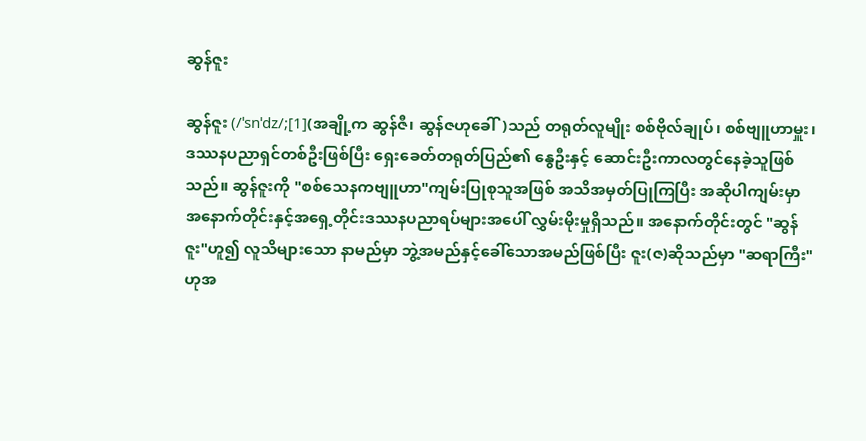ဆွန်ဇူး

ဆွန်ဇူး (/ˈsnˈdz/;[1](အချို့က ဆွန်ဇီ၊ ဆွန်ဇဟုခေါ်)သည် တရုတ်လူမျိုး စစ်ဗိုလ်ချုပ်၊ စစ်ဗျူဟာမှူး၊ ဒဿနပညာရှင်တစ်ဦးဖြစ်ပြီး ရှေးခေတ်တရုတ်ပြည်၏ နွေဦးနှင့် ဆောင်းဦးကာလတွင်နေခဲ့သူဖြစ်သည်။ ဆွန်ဇူးကို "စစ်သေနကဗျူဟာ"ကျမ်းပြုစုသူအဖြစ် အသိအမှတ်ပြုကြပြီး အဆိုပါကျမ်းမှာ အနောက်တိုင်းနှင့်အရှေ့တိုင်းဒဿနပညာရပ်များအပေါ် လွှမ်းမိုးမှုရှိသည်။ အနောက်တိုင်းတွင် "ဆွန်ဇူး"ဟူ၍ လူသိများသော နာမည်မှာ ဘွဲ့အမည်နှင့်ခေါ်သောအမည်ဖြစ်ပြီး ဇူး(ဇ)ဆိုသည်မှာ "ဆရာကြီး"ဟုအ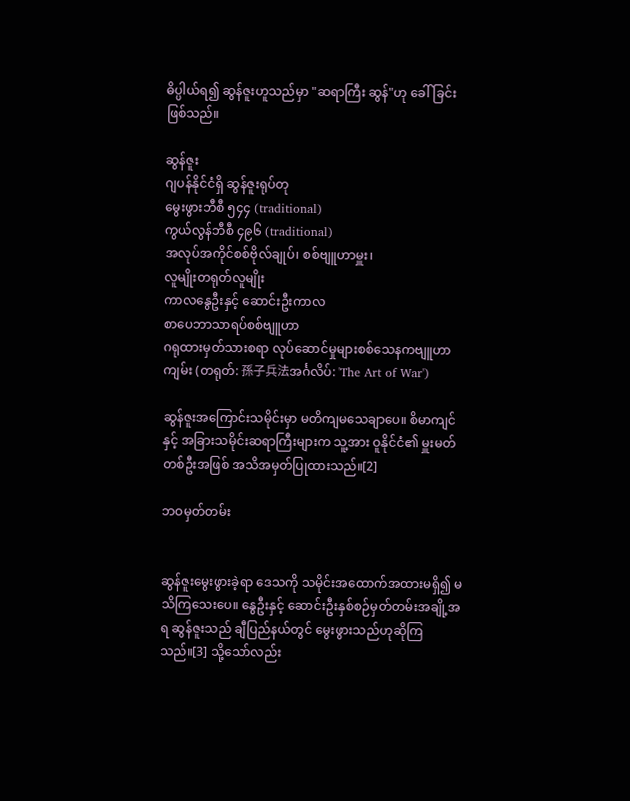ဓိပ္ပါယ်ရ၍ ဆွန်ဇူးဟူသည်မှာ "ဆရာကြီး ဆွန်"ဟု ခေါ်ခြင်းဖြစ်သည်။

ဆွန်ဇူး
ဂျပန်နိုင်ငံရှိ ဆွန်ဇူးရုပ်တု
မွေးဖွားဘီစီ ၅၄၄ (traditional)
ကွယ်လွန်ဘီစီ ၄၉၆ (traditional)
အလုပ်အကိုင်စစ်ဗိုလ်ချုပ်၊ စစ်ဗျူဟာမှူး၊
လူမျိုးတရုတ်လူမျိုး
ကာလနွေဦးနှင့် ဆောင်းဦးကာလ
စာပေဘာသာရပ်စစ်ဗျူဟာ
ဂရုထားမှတ်သားစရာ လုပ်ဆောင်မှုများစစ်သေနကဗျူဟာကျမ်း (တရုတ်: 孫子兵法အင်္ဂလိပ်: 'The Art of War')

ဆွန်ဇူးအကြောင်းသမိုင်းမှာ မတိကျမသေချာပေ။ စိမာကျင်နှင့် အခြားသမိုင်းဆရာကြီးများက သူ့အား ဝူနိုင်ငံ၏ မှူးမတ်တစ်ဦးအဖြစ် အသိအမှတ်ပြုထားသည်။[2]

ဘဝမှတ်တမ်း


ဆွန်ဇူးမွေးဖွားခဲ့ရာ ဒေသကို သမိုင်းအထောက်အထားမရှိ၍ မသိကြသေးပေ။ နွေဦးနှင့် ဆောင်းဦးနှစ်စဉ်မှတ်တမ်းအချို့အရ ဆွန်ဇူးသည် ချီပြည်နယ်တွင် မွေးဖွားသည်ဟုဆိုကြသည်။[3] သို့သော်လည်း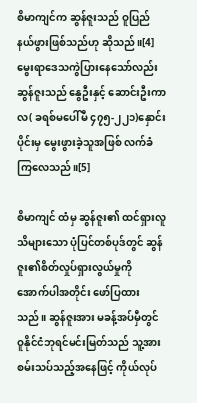စိမာကျင်က ဆွန်ဇူးသည် ဝူပြည်နယ်ဖွားဖြစ်သည်ဟု ဆိုသည်။[4]မွေးရာဒေသကွဲပြားနေသော်လည်း ဆွန်ဇူးသည် နွေဦးနှင့် ဆောင်းဦးကာလ( ခရစ်မပေါ်မီ ၄၇၅-၂၂၁)နှောင်းပိုင်းမှ မွေးဖွားခဲ့သူအဖြစ် လက်ခံကြလေသည်။[5]

စိမာကျင် ထံမှ ဆွန်ဇူး၏ ထင်ရှားလူသိများသော ပုံပြင်တစ်ပုဒ်တွင် ဆွန်ဇူး၏စိတ်လှုပ်ရှားလွယ်မှုကို အောက်ပါအတိုင်း ဖော်ပြထားသည်။ ဆွန်ဇူးအား မခန့်အပ်မှီတွင် ဝူနိုင်ငံဘုရင်မင်းမြတ်သည် သူ့အားစမ်းသပ်သည့်အနေဖြင့် ကိုယ်လုပ်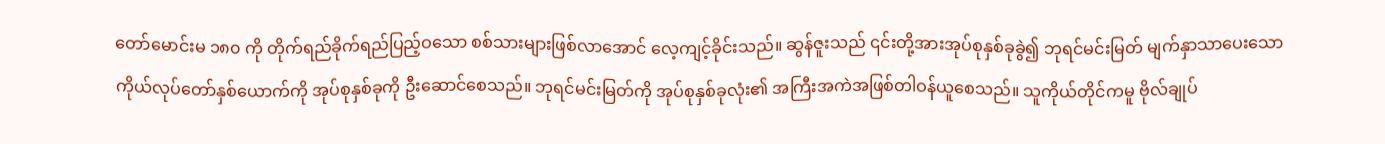တော်မောင်းမ ၁၈၀ ကို တိုက်ရည်ခိုက်ရည်ပြည့်ဝသော စစ်သားများဖြစ်လာအောင် လေ့ကျင့်ခိုင်းသည်။ ဆွန်ဇူးသည် ၎င်းတို့အားအုပ်စုနှစ်ခုခွဲ၍ ဘုရင်မင်းမြတ် မျက်နှာသာပေးသော ကိုယ်လုပ်တော်နှစ်ယောက်ကို အုပ်စုနှစ်ခုကို ဦးဆောင်စေသည်။ ဘုရင်မင်းမြတ်ကို အုပ်စုနှစ်ခုလုံး၏ အကြီးအကဲအဖြစ်တါဝန်ယူစေသည်။ သူကိုယ်တိုင်ကမူ ဗိုလ်ချုပ်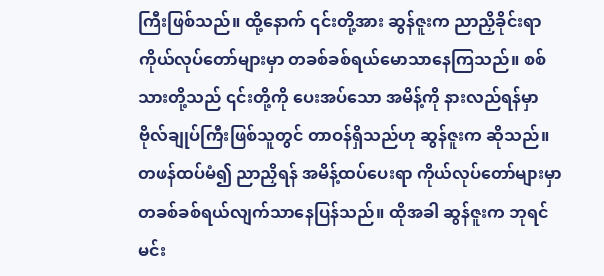ကြီးဖြစ်သည်။ ထို့နောက် ၎င်းတို့အား ဆွန်ဇူးက ညာညှိခိုင်းရာ ကိုယ်လုပ်တော်များမှာ တခစ်ခစ်ရယ်မောသာနေကြသည်။ စစ်သားတို့သည် ၎င်းတို့ကို ပေးအပ်သော အမိန့်ကို နားလည်ရန်မှာ ဗိုလ်ချုပ်ကြီးဖြစ်သူတွင် တာဝန်ရှိသည်ဟု ဆွန်ဇူးက ဆိုသည်။ တဖန်ထပ်မံ၍ ညာညှိရန် အမိန့်ထပ်ပေးရာ ကိုယ်လုပ်တော်များမှာ တခစ်ခစ်ရယ်လျက်သာနေပြန်သည်။ ထိုအခါ ဆွန်ဇူးက ဘုရင်မင်း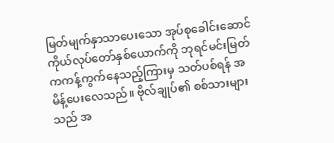မြတ်မျက်နှာသာပေးသော အုပ်စုခေါင်းဆောင် ကိုယ်လုပ်တော်နှစ်ယောက်ကို ဘုရင်မင်းမြတ်ကကန့်ကွက်နေသည့်ကြားမှ သတ်ပစ်ရန် အမိန့်ပေးလေသည်။ ဗိုလ်ချုပ်၏ စစ်သားများသည် အ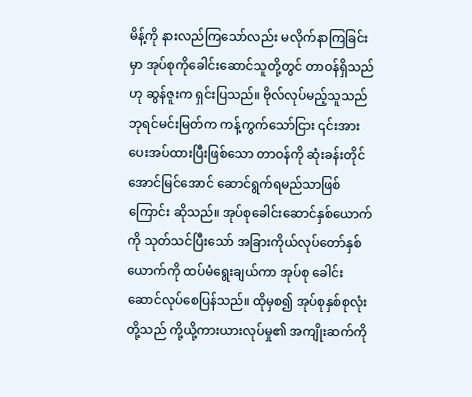မိန့်ကို နားလည်ကြသော်လည်း မလိုက်နာကြခြင်းမှာ အုပ်စုကိုခေါင်းဆောင်သူတို့တွင် တာဝန်ရှိသည်ဟု ဆွန်ဇူးက ရှင်းပြသည်။ ဗိုလ်လုပ်မည့်သူသည် ဘုရင်မင်းမြတ်က ကန့်ကွက်သော်ငြား ၎င်းအားပေးအပ်ထားပြီးဖြစ်သော တာဝန်ကို ဆုံးခန်းတိုင်အောင်မြင်အောင် ဆောင်ရွက်ရမည်သာဖြစ်ကြောင်း ဆိုသည်။ အုပ်စုခေါင်းဆောင်နှစ်ယောက်ကို သုတ်သင်ပြီးသော် အခြားကိုယ်လုပ်တော်နှစ်ယောက်ကို ထပ်မံရွေးချယ်ကာ အုပ်စု ခေါင်းဆောင်လုပ်စေပြန်သည်။ ထိုမှစ၍ အုပ်စုနှစ်စုလုံးတို့သည် ကို့ယို့ကားယားလုပ်မှု၏ အကျိုးဆက်ကို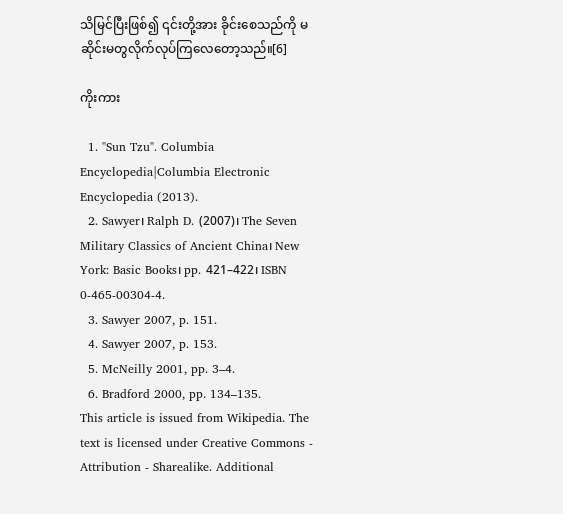သိမြင်ပြီးဖြစ်၍ ၎င်းတို့အား ခိုင်းစေသည်ကို မဆိုင်းမတွလိုက်လုပ်ကြလေတော့သည်။[6]

ကိုးကား

  1. "Sun Tzu". Columbia Encyclopedia|Columbia Electronic Encyclopedia (2013).
  2. Sawyer၊ Ralph D. (2007)၊ The Seven Military Classics of Ancient China၊ New York: Basic Books၊ pp. 421–422၊ ISBN 0-465-00304-4.
  3. Sawyer 2007, p. 151.
  4. Sawyer 2007, p. 153.
  5. McNeilly 2001, pp. 3–4.
  6. Bradford 2000, pp. 134–135.
This article is issued from Wikipedia. The text is licensed under Creative Commons - Attribution - Sharealike. Additional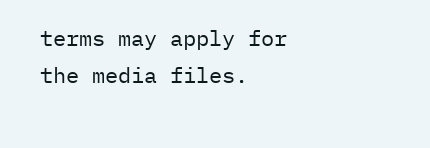terms may apply for the media files.